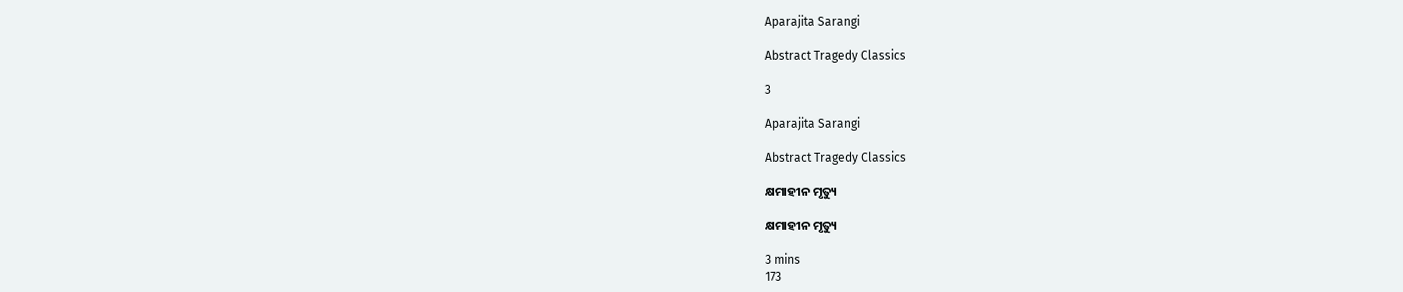Aparajita Sarangi

Abstract Tragedy Classics

3

Aparajita Sarangi

Abstract Tragedy Classics

କ୍ଷମାହୀନ ମୃତ୍ୟୁ

କ୍ଷମାହୀନ ମୃତ୍ୟୁ

3 mins
173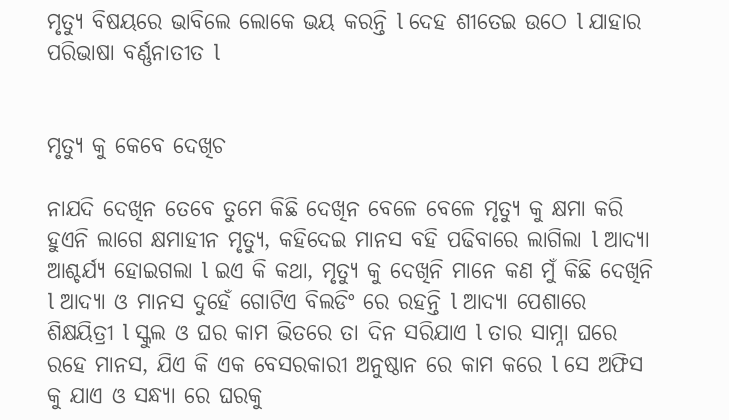ମୃତ୍ୟୁ ବିଷୟରେ ଭାବିଲେ ଲୋକେ ଭୟ କରନ୍ତି l ଦେହ ଶୀତେଇ ଉଠେ l ଯାହାର ପରିଭାଷା ବର୍ଣ୍ଣନାତୀତ l


ମୃତ୍ୟୁ କୁ କେବେ ଦେଖିଚ

ନାଯଦି ଦେଖିନ ତେବେ ତୁମେ କିଛି ଦେଖିନ ବେଳେ ବେଳେ ମୃତ୍ୟୁ କୁ କ୍ଷମା କରି ହୁଏନି ଲାଗେ କ୍ଷମାହୀନ ମୃତ୍ୟୁ, କହିଦେଇ ମାନସ ବହି ପଢିବାରେ ଲାଗିଲା l ଆଦ୍ୟା ଆଶ୍ଚର୍ଯ୍ୟ ହୋଇଗଲା l ଇଏ କି କଥା, ମୃତ୍ୟୁ କୁ ଦେଖିନି ମାନେ କଣ ମୁଁ କିଛି ଦେଖିନି l ଆଦ୍ୟା ଓ ମାନସ ଦୁହେଁ ଗୋଟିଏ ବିଲଡିଂ ରେ ରହନ୍ତି l ଆଦ୍ୟା ପେଶାରେ ଶିକ୍ଷୟିତ୍ରୀ l ସ୍କୁଲ ଓ ଘର କାମ ଭିତରେ ତା ଦିନ ସରିଯାଏ l ତାର ସାମ୍ନା ଘରେ ରହେ ମାନସ, ଯିଏ କି ଏକ ବେସରକାରୀ ଅନୁଷ୍ଠାନ ରେ କାମ କରେ l ସେ ଅଫିସ କୁ ଯାଏ ଓ ସନ୍ଧ୍ୟା ରେ ଘରକୁ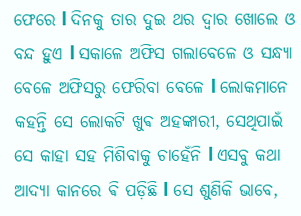ଫେରେ l ଦିନକୁ ତାର ଦୁଇ ଥର ଦ୍ୱାର ଖୋଲେ ଓ ବନ୍ଦ ହୁଏ l ସକାଳେ ଅଫିସ ଗଲାବେଳେ ଓ ସନ୍ଧ୍ୟା ବେଳେ ଅଫିସରୁ ଫେରିବା ବେଳେ l ଲୋକମାନେ କହନ୍ତି ସେ ଲୋକଟି ଖୁଵ ଅହଙ୍କାରୀ, ସେଥିପାଇଁ ସେ କାହା ସହ ମିଶିବାକୁ ଚାହେଁନି l ଏସବୁ କଥା ଆଦ୍ୟା କାନରେ ଵି ପଡ଼ିଛି l ସେ ଶୁଣିକି ଭାବେ,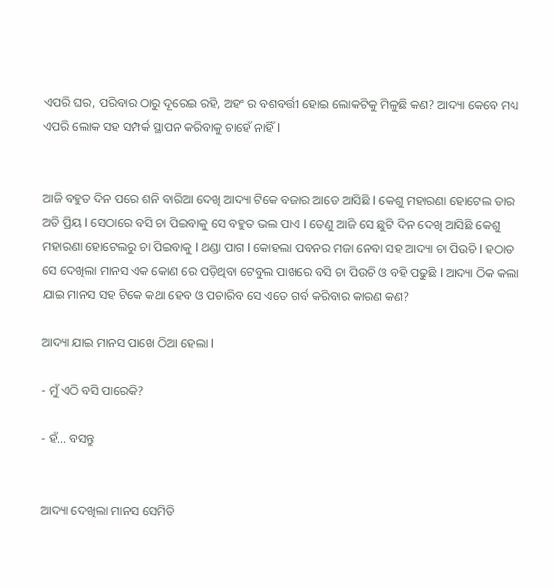ଏପରି ଘର, ପରିବାର ଠାରୁ ଦୂରେଇ ରହି, ଅହଂ ର ବଶବର୍ତ୍ତୀ ହୋଇ ଲୋକଟିକୁ ମିଳୁଛି କଣ? ଆଦ୍ୟା କେବେ ମଧ୍ୟ ଏପରି ଲୋକ ସହ ସମ୍ପର୍କ ସ୍ଥାପନ କରିବାକୁ ଚାହେଁ ନାହିଁ l


ଆଜି ବହୁତ ଦିନ ପରେ ଶନି ବାରିଆ ଦେଖି ଆଦ୍ୟା ଟିକେ ବଜାର ଆଡେ ଆସିଛି l କେଶୁ ମହାରଣା ହୋଟେଲ ତାର ଅତି ପ୍ରିୟ l ସେଠାରେ ବସି ଚା ପିଇବାକୁ ସେ ବହୁତ ଭଲ ପାଏ l ତେଣୁ ଆଜି ସେ ଛୁଟି ଦିନ ଦେଖି ଆସିଛି କେଶୁ ମହାରଣା ହୋଟେଲରୁ ଚା ପିଇବାକୁ l ଥଣ୍ଡା ପାଗ l କୋହଲା ପବନର ମଜା ନେବା ସହ ଆଦ୍ୟା ଚା ପିଉଚି l ହଠାତ ସେ ଦେଖିଲା ମାନସ ଏକ କୋଣ ରେ ପଡ଼ିଥିବା ଟେବୁଲ ପାଖରେ ବସି ଚା ପିଉଚି ଓ ବହି ପଢୁଛି l ଆଦ୍ୟା ଠିକ କଲା ଯାଇ ମାନସ ସହ ଟିକେ କଥା ହେବ ଓ ପଚାରିବ ସେ ଏତେ ଗର୍ବ କରିବାର କାରଣ କଣ?

ଆଦ୍ୟା ଯାଇ ମାନସ ପାଖେ ଠିଆ ହେଲା l

- ମୁଁ ଏଠି ବସି ପାରେକି?

- ହଁ... ବସନ୍ତୁ


ଆଦ୍ୟା ଦେଖିଲା ମାନସ ସେମିତି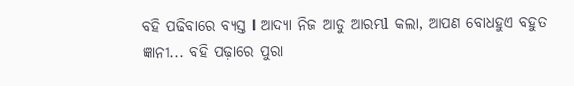ବହି ପଢିବାରେ ବ୍ୟସ୍ତ l ଆଦ୍ୟା ନିଜ ଆଡୁ ଆରମ୍ଭl କଲା, ଆପଣ ବୋଧହୁଏ ବହୁତ ଜ୍ଞାନୀ... ବହି ପଢ଼ାରେ ପୁରା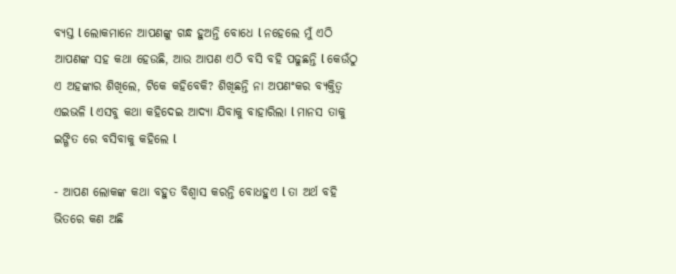ବ୍ୟସ୍ତ l ଲୋକମାନେ ଆପଣଙ୍କୁ ଗନ୍ଧ ହୁଅନ୍ତି ବୋଧେ l ନହେଲେ ମୁଁ ଏଠି ଆପଣଙ୍କ ସହ କଥା ହେଉଛି, ଆଉ ଆପଣ ଏଠି ବସି ବହି ପଢୁଛନ୍ତି l କେଉଁଠୁ ଏ ଅହଙ୍କାର ଶିଖିଲେ, ଟିକେ କହିବେକି? ଶିଖିଛନ୍ତି ନା ଅପଣଂକର ବ୍ୟକ୍ତିତ୍ୱ ଏଇଭଳି l ଏସବୁ କଥା କହିଦେଇ ଆଦ୍ୟା ଯିବାକୁ ବାହାରିଲା l ମାନସ ତାକୁ ଇଙ୍ଗିତ ରେ ବସିବାକୁ କହିଲେ l

- ଆପଣ ଲୋକଙ୍କ କଥା ବହୁତ ବିଶ୍ୱାସ କରନ୍ତି ବୋଧହୁଏ l ତା ଅର୍ଥ ବହି ଭିତରେ କଣ ଅଛି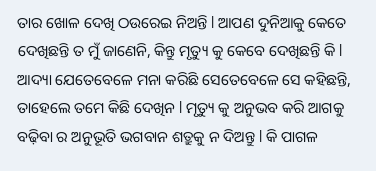ତାର ଖୋଳ ଦେଖି ଠଉରେଇ ନିଅନ୍ତି l ଆପଣ ଦୁନିଆକୁ କେତେ ଦେଖିଛନ୍ତି ତ ମୁଁ ଜାଣେନି, କିନ୍ତୁ ମୃତ୍ୟୁ କୁ କେବେ ଦେଖିଛନ୍ତି କି l ଆଦ୍ୟା ଯେତେବେଳେ ମନା କରିଛି ସେତେବେଳେ ସେ କହିଛନ୍ତି, ତାହେଲେ ତମେ କିଛି ଦେଖିନ l ମୃତ୍ୟୁ କୁ ଅନୁଭବ କରି ଆଗକୁ ବଢ଼ିବା ର ଅନୁଭୂତି ଭଗବାନ ଶତ୍ରୁକୁ ନ ଦିଅନ୍ତୁ l କି ପାଗଳ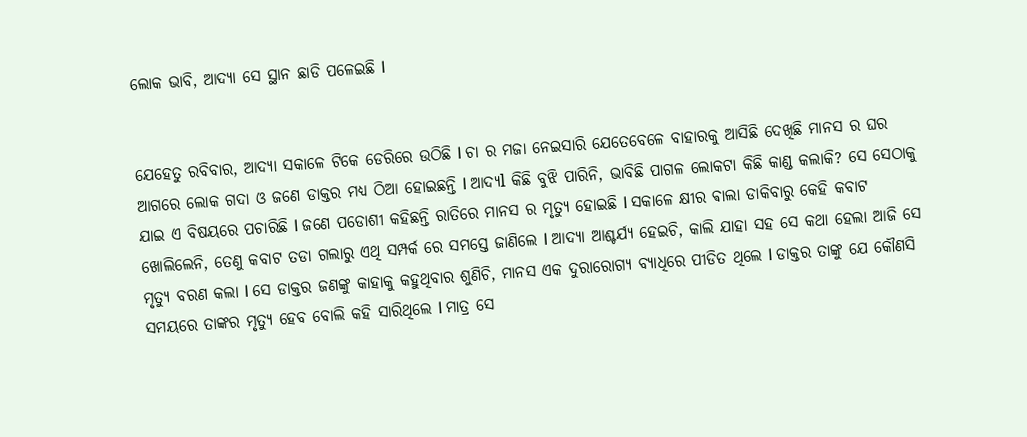ଲୋକ ଭାବି, ଆଦ୍ୟା ସେ ସ୍ଥାନ ଛାଡି ପଳେଇଛି l


ଯେହେତୁ ରବିବାର, ଆଦ୍ୟା ସକାଳେ ଟିକେ ଡେରିରେ ଉଠିଛି l ଚା ର ମଜା ନେଇସାରି ଯେତେବେଳେ ବାହାରକୁ ଆସିଛି ଦେଖିଛି ମାନସ ର ଘର ଆଗରେ ଲୋକ ଗଦା ଓ ଜଣେ ଡାକ୍ତର ମଧ୍ୟ ଠିଆ ହୋଇଛନ୍ତି l ଆଦ୍ୟl କିଛି ବୁଝି ପାରିନି, ଭାବିଛି ପାଗଳ ଲୋକଟା କିଛି କାଣ୍ଡ କଲାକି? ସେ ସେଠାକୁ ଯାଇ ଏ ବିଷୟରେ ପଚାରିଛି l ଜଣେ ପଡୋଶୀ କହିଛନ୍ତି ରାତିରେ ମାନସ ର ମୃତ୍ୟୁ ହୋଇଛି l ସକାଳେ କ୍ଷୀର ଵାଲା ଡାକିବାରୁ କେହି କବାଟ ଖୋଲିଲେନି, ତେଣୁ କବାଟ ତଡା ଗଲାରୁ ଏଥି ସମ୍ପର୍କ ରେ ସମସ୍ତେ ଜାଣିଲେ l ଆଦ୍ୟା ଆଶ୍ଚର୍ଯ୍ୟ ହେଇଚି, କାଲି ଯାହା ସହ ସେ କଥା ହେଲା ଆଜି ସେ ମୃତ୍ୟୁ ବରଣ କଲା l ସେ ଡାକ୍ତର ଜଣଙ୍କୁ କାହାକୁ କହୁଥିବାର ଶୁଣିଚି, ମାନସ ଏକ ଦୁରାରୋଗ୍ୟ ବ୍ୟାଧିରେ ପୀଡିତ ଥିଲେ l ଡାକ୍ତର ତାଙ୍କୁ ଯେ କୌଣସି ସମୟରେ ତାଙ୍କର ମୃତ୍ୟୁ ହେବ ବୋଲି କହି ସାରିଥିଲେ l ମାତ୍ର ସେ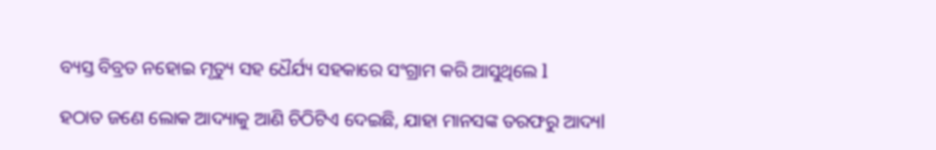ବ୍ୟସ୍ତ ବିବ୍ରତ ନହୋଇ ମୃତ୍ୟୁ ସହ ଧୈର୍ଯ୍ୟ ସହକାରେ ସଂଗ୍ରାମ କରି ଆସୁଥିଲେ l

ହଠାତ ଜଣେ ଲୋକ ଆଦ୍ୟାକୁ ଆଣି ଚିଠିଟିଏ ଦେଇଛି, ଯାହା ମାନସଙ୍କ ତରଫରୁ ଆଦ୍ୟl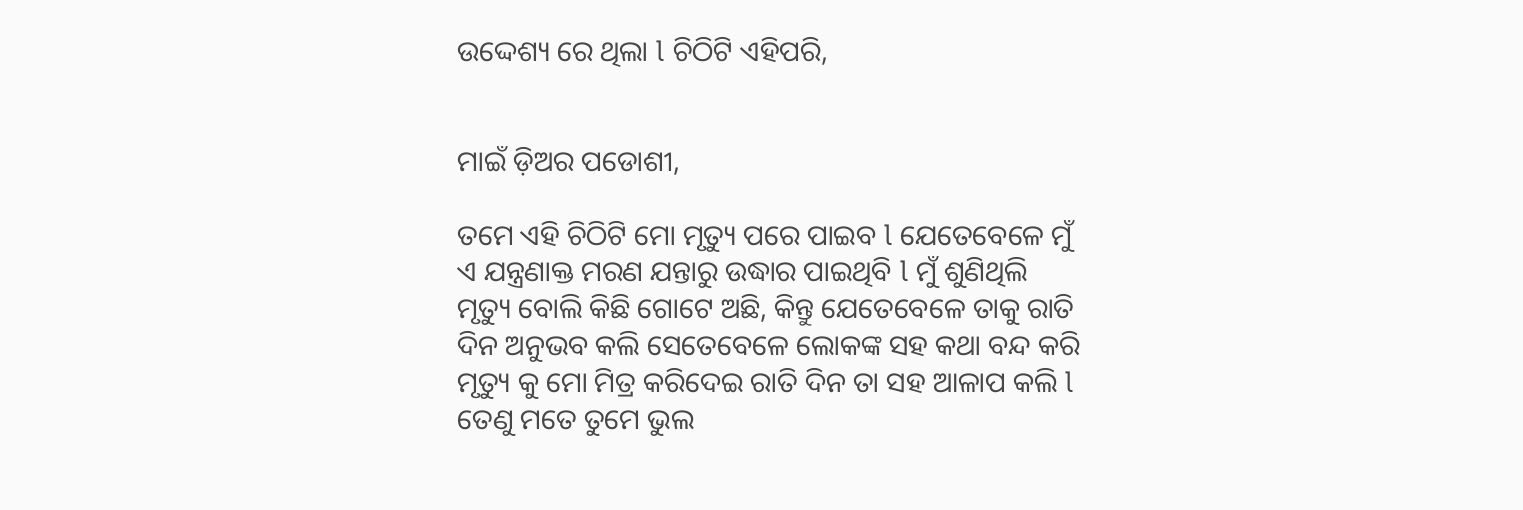ଉଦ୍ଦେଶ୍ୟ ରେ ଥିଲା l ଚିଠିଟି ଏହିପରି,


ମାଇଁ ଡ଼ିଅର ପଡୋଶୀ,

ତମେ ଏହି ଚିଠିଟି ମୋ ମୃତ୍ୟୁ ପରେ ପାଇବ l ଯେତେବେଳେ ମୁଁ ଏ ଯନ୍ତ୍ରଣାକ୍ତ ମରଣ ଯନ୍ତାରୁ ଉଦ୍ଧାର ପାଇଥିବି l ମୁଁ ଶୁଣିଥିଲି ମୃତ୍ୟୁ ବୋଲି କିଛି ଗୋଟେ ଅଛି, କିନ୍ତୁ ଯେତେବେଳେ ତାକୁ ରାତି ଦିନ ଅନୁଭବ କଲି ସେତେବେଳେ ଲୋକଙ୍କ ସହ କଥା ବନ୍ଦ କରି ମୃତ୍ୟୁ କୁ ମୋ ମିତ୍ର କରିଦେଇ ରାତି ଦିନ ତା ସହ ଆଳାପ କଲି l ତେଣୁ ମତେ ତୁମେ ଭୁଲ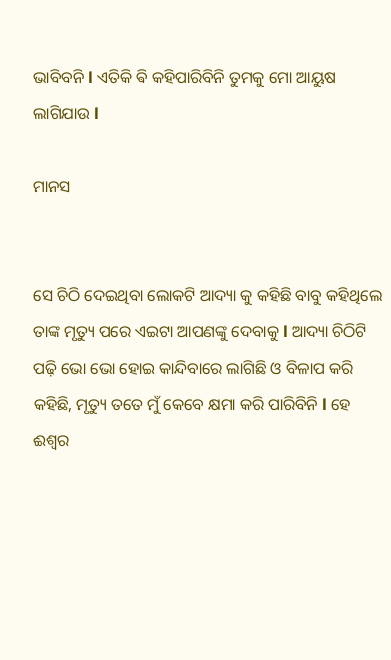ଭାବିବନି l ଏତିକି ଵି କହିପାରିବିନି ତୁମକୁ ମୋ ଆୟୁଷ ଲାଗିଯାଉ l

ମାନସ


ସେ ଚିଠି ଦେଇଥିବା ଲୋକଟି ଆଦ୍ୟା କୁ କହିଛି ବାବୁ କହିଥିଲେ ତାଙ୍କ ମୃତ୍ୟୁ ପରେ ଏଇଟା ଆପଣଙ୍କୁ ଦେବାକୁ l ଆଦ୍ୟା ଚିଠିଟି ପଢ଼ି ଭୋ ଭୋ ହୋଇ କାନ୍ଦିବାରେ ଲାଗିଛି ଓ ବିଳାପ କରି କହିଛି, ମୃତ୍ୟୁ ତତେ ମୁଁ କେବେ କ୍ଷମା କରି ପାରିବିନି l ହେ ଈଶ୍ୱର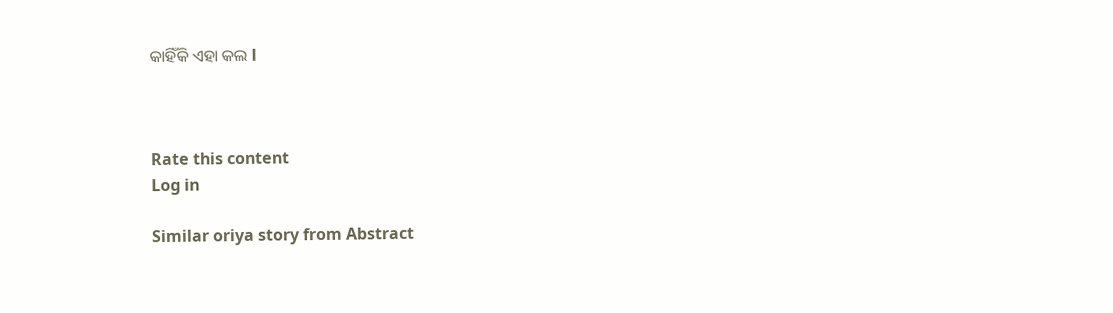କାହିଁକି ଏହା କଲ l



Rate this content
Log in

Similar oriya story from Abstract